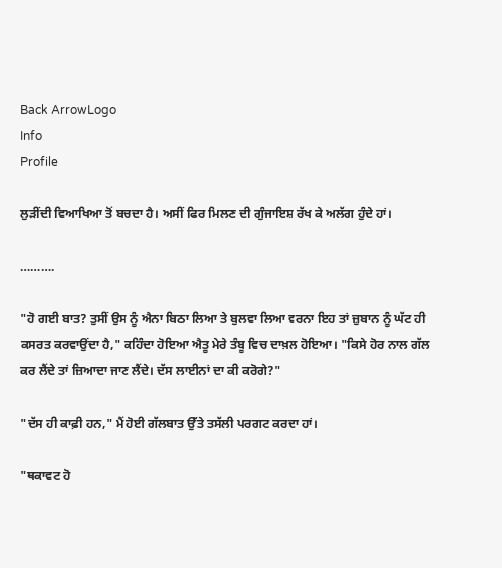Back ArrowLogo
Info
Profile

ਲੁੜੀਂਦੀ ਵਿਆਖਿਆ ਤੋਂ ਬਚਦਾ ਹੈ। ਅਸੀਂ ਫਿਰ ਮਿਲਣ ਦੀ ਗੁੰਜਾਇਸ਼ ਰੱਖ ਕੇ ਅਲੱਗ ਹੁੰਦੇ ਹਾਂ।

……….

"ਹੋ ਗਈ ਬਾਤ? ਤੁਸੀਂ ਉਸ ਨੂੰ ਐਨਾ ਬਿਠਾ ਲਿਆ ਤੇ ਬੁਲਵਾ ਲਿਆ ਵਰਨਾ ਇਹ ਤਾਂ ਜ਼ੁਬਾਨ ਨੂੰ ਘੱਟ ਹੀ ਕਸਰਤ ਕਰਵਾਉਂਦਾ ਹੈ," ਕਹਿੰਦਾ ਹੋਇਆ ਐਤੂ ਮੇਰੇ ਤੰਬੂ ਵਿਚ ਦਾਖ਼ਲ ਹੋਇਆ। "ਕਿਸੇ ਹੋਰ ਨਾਲ ਗੱਲ ਕਰ ਲੈਂਦੇ ਤਾਂ ਜ਼ਿਆਦਾ ਜਾਣ ਲੈਂਦੇ। ਦੱਸ ਲਾਈਨਾਂ ਦਾ ਕੀ ਕਰੋਗੇ?"

"ਦੱਸ ਹੀ ਕਾਫ਼ੀ ਹਨ," ਮੈਂ ਹੋਈ ਗੱਲਬਾਤ ਉੱਤੇ ਤਸੱਲੀ ਪਰਗਟ ਕਰਦਾ ਹਾਂ।

"ਥਕਾਵਟ ਹੋ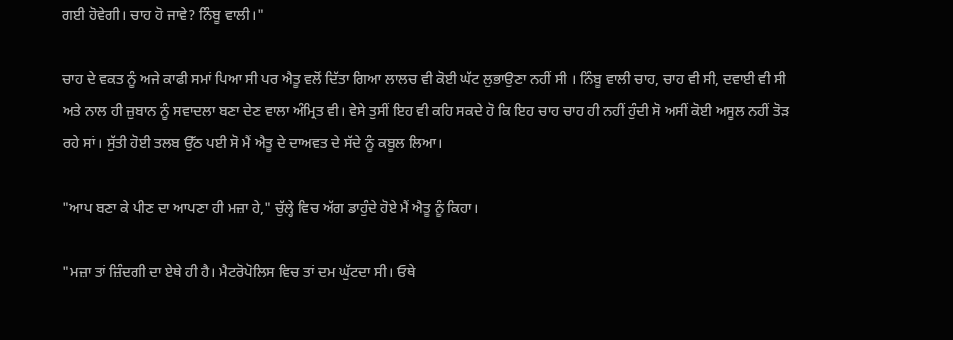ਗਈ ਹੋਵੇਗੀ। ਚਾਹ ਹੋ ਜਾਵੇ? ਨਿੰਬੂ ਵਾਲੀ।"

ਚਾਹ ਦੇ ਵਕਤ ਨੂੰ ਅਜੇ ਕਾਫੀ ਸਮਾਂ ਪਿਆ ਸੀ ਪਰ ਐਤੂ ਵਲੋਂ ਦਿੱਤਾ ਗਿਆ ਲਾਲਚ ਵੀ ਕੋਈ ਘੱਟ ਲੁਭਾਉਣਾ ਨਹੀਂ ਸੀ । ਨਿੰਬੂ ਵਾਲੀ ਚਾਹ, ਚਾਹ ਵੀ ਸੀ, ਦਵਾਈ ਵੀ ਸੀ ਅਤੇ ਨਾਲ ਹੀ ਜ਼ੁਬਾਨ ਨੂੰ ਸਵਾਦਲਾ ਬਣਾ ਦੇਣ ਵਾਲਾ ਅੰਮ੍ਰਿਤ ਵੀ। ਵੇਸੇ ਤੁਸੀਂ ਇਹ ਵੀ ਕਹਿ ਸਕਦੇ ਹੋ ਕਿ ਇਹ ਚਾਹ ਚਾਹ ਹੀ ਨਹੀਂ ਹੁੰਦੀ ਸੋ ਅਸੀਂ ਕੋਈ ਅਸੂਲ ਨਹੀਂ ਤੋੜ ਰਹੇ ਸਾਂ। ਸੁੱਤੀ ਹੋਈ ਤਲਬ ਉੱਠ ਪਈ ਸੋ ਮੈਂ ਐਤੂ ਦੇ ਦਾਅਵਤ ਦੇ ਸੱਦੇ ਨੂੰ ਕਬੂਲ ਲਿਆ।

"ਆਪ ਬਣਾ ਕੇ ਪੀਣ ਦਾ ਆਪਣਾ ਹੀ ਮਜ਼ਾ ਹੇ," ਚੁੱਲ੍ਹੇ ਵਿਚ ਅੱਗ ਡਾਹੁੰਦੇ ਹੋਏ ਮੈਂ ਐਤੂ ਨੂੰ ਕਿਹਾ।

"ਮਜ਼ਾ ਤਾਂ ਜ਼ਿੰਦਗੀ ਦਾ ਏਥੇ ਹੀ ਹੈ। ਮੈਟਰੋਪੋਲਿਸ ਵਿਚ ਤਾਂ ਦਮ ਘੁੱਟਦਾ ਸੀ। ਓਥੇ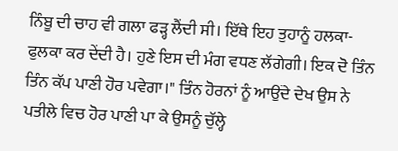ਨਿੰਬੂ ਦੀ ਚਾਹ ਵੀ ਗਲਾ ਫੜ੍ਹ ਲੈਂਦੀ ਸੀ। ਇੱਥੇ ਇਹ ਤੁਹਾਨੂੰ ਹਲਕਾ-ਫੁਲਕਾ ਕਰ ਦੇਂਦੀ ਹੈ। ਹੁਣੇ ਇਸ ਦੀ ਮੰਗ ਵਧਣ ਲੱਗੇਗੀ। ਇਕ ਦੋ ਤਿੰਨ ਤਿੰਨ ਕੱਪ ਪਾਣੀ ਹੋਰ ਪਵੇਗਾ।" ਤਿੰਨ ਹੋਰਨਾਂ ਨੂੰ ਆਉਂਦੇ ਦੇਖ ਉਸ ਨੇ ਪਤੀਲੇ ਵਿਚ ਹੋਰ ਪਾਣੀ ਪਾ ਕੇ ਉਸਨੂੰ ਚੁੱਲ੍ਹੇ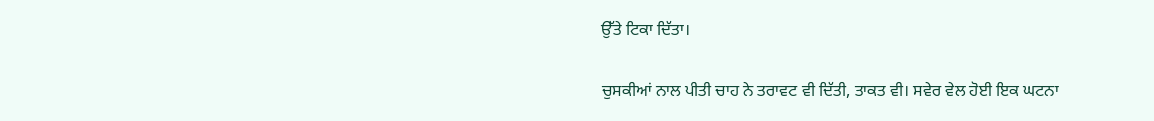ਉੱਤੇ ਟਿਕਾ ਦਿੱਤਾ।

ਚੁਸਕੀਆਂ ਨਾਲ ਪੀਤੀ ਚਾਹ ਨੇ ਤਰਾਵਟ ਵੀ ਦਿੱਤੀ, ਤਾਕਤ ਵੀ। ਸਵੇਰ ਵੇਲ ਹੋਈ ਇਕ ਘਟਨਾ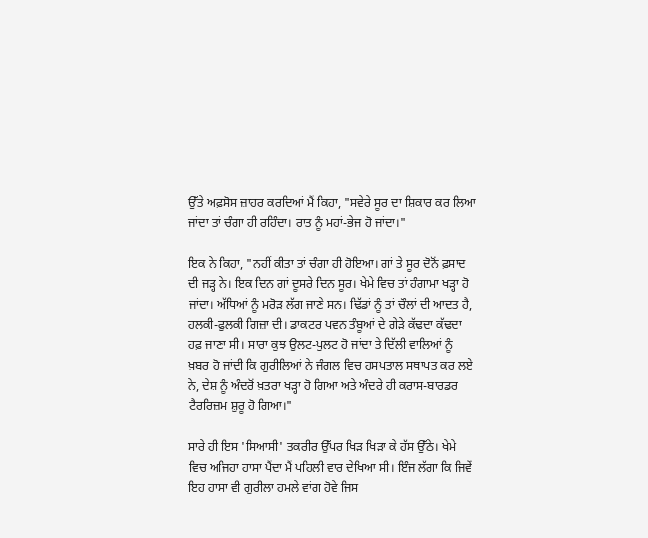ਉੱਤੇ ਅਫ਼ਸੋਸ ਜ਼ਾਹਰ ਕਰਦਿਆਂ ਮੈਂ ਕਿਹਾ, "ਸਵੇਰੇ ਸੂਰ ਦਾ ਸ਼ਿਕਾਰ ਕਰ ਲਿਆ ਜਾਂਦਾ ਤਾਂ ਚੰਗਾ ਹੀ ਰਹਿੰਦਾ। ਰਾਤ ਨੂੰ ਮਹਾਂ-ਭੇਜ ਹੋ ਜਾਂਦਾ।"

ਇਕ ਨੇ ਕਿਹਾ, "ਨਹੀਂ ਕੀਤਾ ਤਾਂ ਚੰਗਾ ਹੀ ਹੋਇਆ। ਗਾਂ ਤੇ ਸੂਰ ਦੋਨੋਂ ਫ਼ਸਾਦ ਦੀ ਜੜ੍ਹ ਨੇ। ਇਕ ਦਿਨ ਗਾਂ ਦੂਸਰੇ ਦਿਨ ਸੂਰ। ਖੇਮੇ ਵਿਚ ਤਾਂ ਹੰਗਾਮਾ ਖੜ੍ਹਾ ਹੋ ਜਾਂਦਾ। ਅੱਧਿਆਂ ਨੂੰ ਮਰੋੜ ਲੱਗ ਜਾਣੇ ਸਨ। ਢਿੱਡਾਂ ਨੂੰ ਤਾਂ ਚੌਲਾਂ ਦੀ ਆਦਤ ਹੈ, ਹਲਕੀ-ਫੁਲਕੀ ਗਿਜ਼ਾ ਦੀ। ਡਾਕਟਰ ਪਵਨ ਤੰਬੂਆਂ ਦੇ ਗੇੜੇ ਕੱਢਦਾ ਕੱਢਦਾ ਹਫ਼ ਜਾਣਾ ਸੀ। ਸਾਰਾ ਕੁਝ ਉਲਟ-ਪੁਲਟ ਹੋ ਜਾਂਦਾ ਤੇ ਦਿੱਲੀ ਵਾਲਿਆਂ ਨੂੰ ਖ਼ਬਰ ਹੋ ਜਾਂਦੀ ਕਿ ਗੁਰੀਲਿਆਂ ਨੇ ਜੰਗਲ ਵਿਚ ਹਸਪਤਾਲ ਸਥਾਪਤ ਕਰ ਲਏ ਨੇ, ਦੇਸ਼ ਨੂੰ ਅੰਦਰੋਂ ਖ਼ਤਰਾ ਖੜ੍ਹਾ ਹੋ ਗਿਆ ਅਤੇ ਅੰਦਰੇ ਹੀ ਕਰਾਸ-ਬਾਰਡਰ ਟੈਰਰਿਜ਼ਮ ਸ਼ੁਰੂ ਹੋ ਗਿਆ।"

ਸਾਰੇ ਹੀ ਇਸ 'ਸਿਆਸੀ' ਤਕਰੀਰ ਉੱਪਰ ਖਿੜ ਖਿੜਾ ਕੇ ਹੱਸ ਉੱਠੇ। ਖੇਮੇ ਵਿਚ ਅਜਿਹਾ ਹਾਸਾ ਪੈਂਦਾ ਮੈਂ ਪਹਿਲੀ ਵਾਰ ਦੇਖਿਆ ਸੀ। ਇੰਜ ਲੱਗਾ ਕਿ ਜਿਵੇਂ ਇਹ ਹਾਸਾ ਵੀ ਗੁਰੀਲਾ ਹਮਲੇ ਵਾਂਗ ਹੋਵੇ ਜਿਸ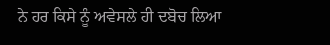ਨੇ ਹਰ ਕਿਸੇ ਨੂੰ ਅਵੇਸਲੇ ਹੀ ਦਬੋਚ ਲਿਆ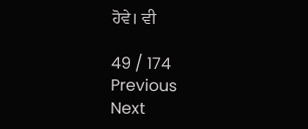ਹੋਵੇ। ਵੀ

49 / 174
Previous
Next